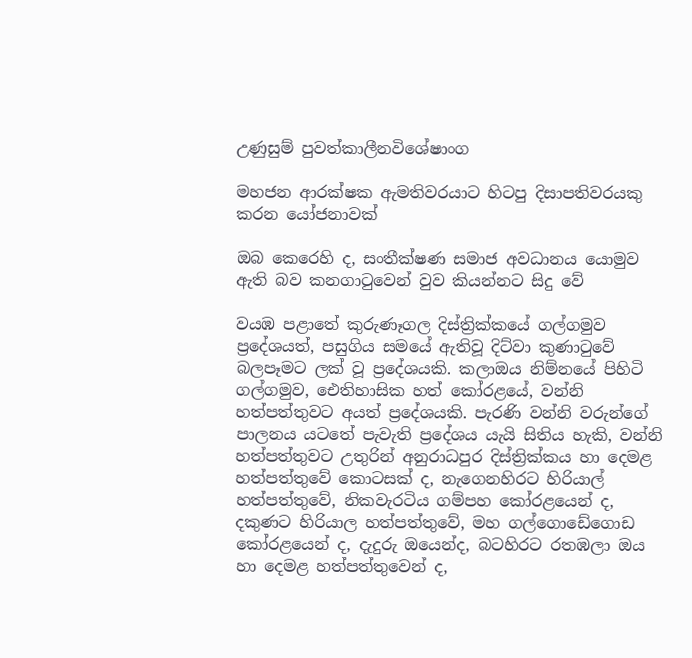උණුසුම් පුවත්කාලීනවිශේෂාංග

මහජන ආරක්ෂක ඇමතිවරයාට හිටපු දිසාපතිවරයකු කරන යෝජනාවක්

ඔබ කෙරෙහි ද, සංතීක්ෂණ සමාජ අවධානය යොමුව ඇති බව කනගාටුවෙන් වුව කියන්නට සිදු වේ

වයඹ පළාතේ කුරුණෑගල දිස්ත්‍රික්කයේ ගල්ගමුව ප්‍රදේශයත්, පසුගිය සමයේ ඇතිවූ දිට්වා කුණාටුවේ බලපෑමට ලක් වූ ප්‍රදේශයකි. කලාඔය නිම්නයේ පිහිටි ගල්ගමුව, ඓතිහාසික හත් කෝරළයේ, වන්නි හත්පත්තුවට අයත් ප්‍රදේශයකි. පැරණි වන්නි වරුන්ගේ පාලනය යටතේ පැවැති ප්‍රදේශය යැයි සිතිය හැකි, වන්නි හත්පත්තුවට උතුරින් අනුරාධපුර දිස්ත්‍රික්කය හා දෙමළ හත්පත්තුවේ කොටසක් ද, නැගෙනහිරට හිරියාල් හත්පත්තුවේ, නිකවැරටිය ගම්පහ කෝරළයෙන් ද, දකුණට හිරියාල හත්පත්තුවේ, මහ ගල්ගොඩේගොඩ කෝරළයෙන් ද, දැදුරු ඔයෙන්ද, බටහිරට රතඹලා ඔය හා දෙමළ හත්පත්තුවෙන් ද,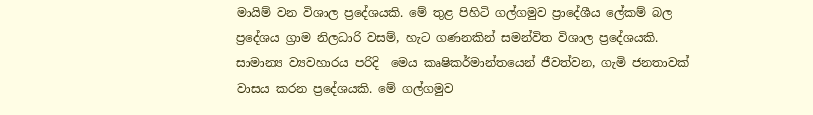මායිම් වන විශාල ප්‍රදේශයකි. මේ තුළ පිහිටි ගල්ගමුව ප්‍රාදේශීය ලේකම් බල ප්‍රදේශය ග්‍රාම නිලධාරි වසම්, හැට ගණනකින් සමන්විත විශාල ප්‍රදේශයකි. සාමාන්‍ය ව්‍යවහාරය පරිදි  මෙය කෘෂිකර්මාන්තයෙන් ජීවත්වන, ගැමි ජනතාවක් වාසය කරන ප්‍රදේශයකි. මේ ගල්ගමුව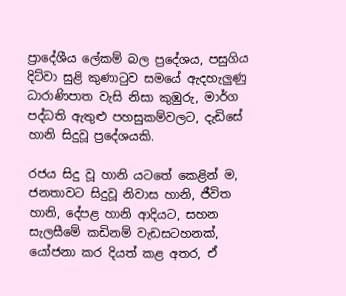ප්‍රාදේශීය ලේකම් බල ප්‍රදේශය, පසුගිය දිට්වා සුළි කුණාටුව සමයේ ඇදහැලුණු ධාරාණිපාත වැසි නිසා කුඹුරු, මාර්ග පද්ධති ඇතුළු පහසුකම්වලට, දැඩිසේ හානි සිදුවූ ප්‍රදේශයකි.

රජය සිදු වූ හානි යටතේ කෙළින් ම, ජනතාවට සිදුවූ නිවාස හානි, ජීවිත හානි, දේපළ හානි ආදියට, සහන සැලසීමේ කඩිනම් වැඩසටහනක්, යෝජනා කර දියත් කළ අතර, ඒ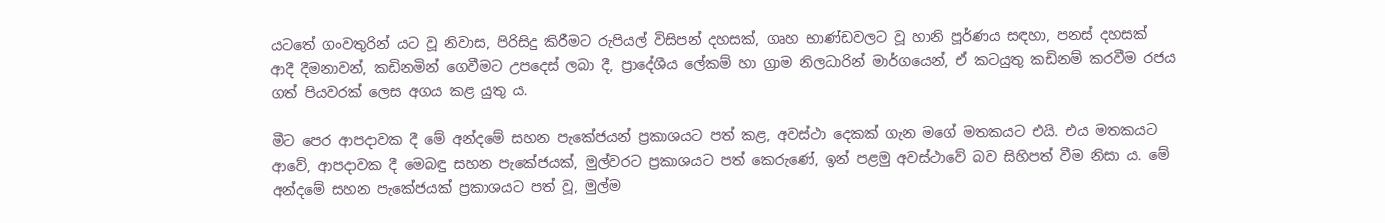යටතේ ගංවතුරින් යට වූ නිවාස, පිරිසිදු කිරීමට රුපියල් විසිපන් දහසක්, ගෘහ භාණ්ඩවලට වූ හානි පූර්ණය සඳහා, පනස් දහසක් ආදී දීමනාවන්, කඩිනමින් ගෙවීමට උපදෙස් ලබා දී, ප්‍රාදේශීය ලේකම් හා ග්‍රාම නිලධාරින් මාර්ගයෙන්, ඒ කටයුතු කඩිනම් කරවීම රජය ගත් පියවරක් ලෙස අගය කළ යුතු ය.

මීට පෙර ආපදාවක දී මේ අන්දමේ සහන පැකේජයන් ප්‍රකාශයට පත් කළ, අවස්ථා දෙකක් ගැන මගේ මතකයට එයි. එය මතකයට ආවේ, ආපදාවක දී මෙබඳු සහන පැකේජයක්, මුල්වරට ප්‍රකාශයට පත් කෙරුණේ, ඉන් පළමු අවස්ථාවේ බව සිහිපත් වීම නිසා ය. මේ අන්දමේ සහන පැකේජයක් ප්‍රකාශයට පත් වූ, මුල්ම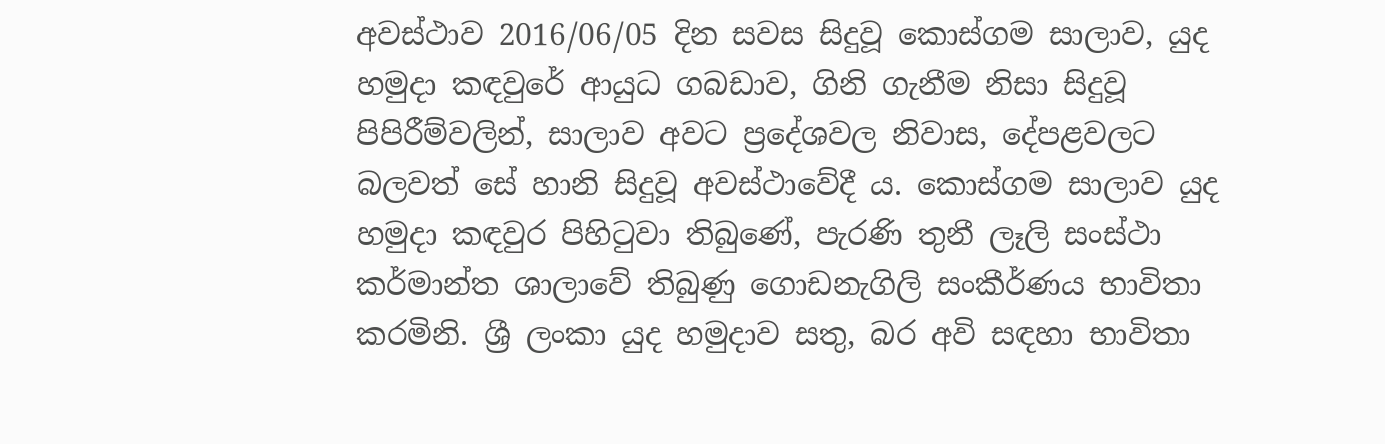අවස්ථාව 2016/06/05 දින සවස සිදුවූ කොස්ගම සාලාව, යුද හමුදා කඳවුරේ ආයුධ ගබඩාව, ගිනි ගැනීම නිසා සිදුවූ පිපිරීම්වලින්, සාලාව අවට ප්‍රදේශවල නිවාස, දේපළවලට බලවත් සේ හානි සිදුවූ අවස්ථාවේදී ය. කොස්ගම සාලාව යුද හමුදා කඳවුර පිහිටුවා තිබුණේ, පැරණි තුනී ලෑලි සංස්ථා කර්මාන්ත ශාලාවේ තිබුණු ගොඩනැගිලි සංකීර්ණය භාවිතා කරමිනි. ශ්‍රී ලංකා යුද හමුදාව සතු, බර අවි සඳහා භාවිතා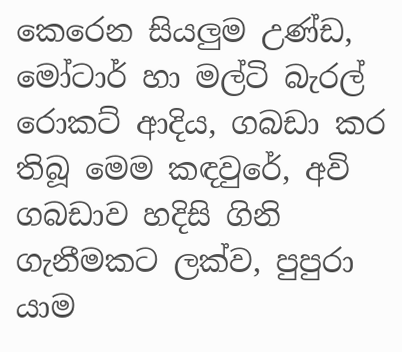කෙරෙන සියලුම උණ්ඩ, මෝටාර් හා මල්ටි බැරල් රොකට් ආදිය, ගබඩා කර තිබූ මෙම කඳවුරේ, අවි ගබඩාව හදිසි ගිනි ගැනීමකට ලක්ව, පුපුරා යාම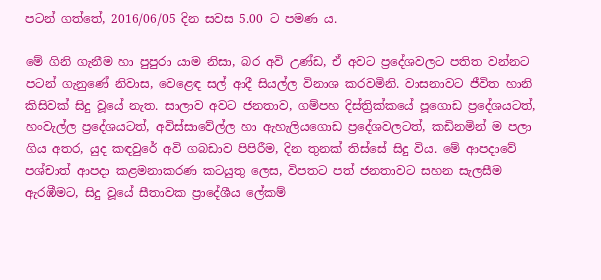පටන් ගත්තේ, 2016/06/05 දින සවස 5.00 ට පමණ ය.

මේ ගිනි ගැනීම හා පුපුරා යාම නිසා, බර අවි උණ්ඩ, ඒ අවට ප්‍රදේශවලට පතිත වන්නට පටන් ගැනුණේ නිවාස, වෙළෙඳ සල් ආදී සියල්ල විනාශ කරවමිනි. වාසනාවට ජීවිත හානි කිසිවක් සිදු වූයේ නැත. සාලාව අවට ජනතාව, ගම්පහ දිස්ත්‍රික්කයේ පූගොඩ ප්‍රදේශයටත්, හංවැල්ල ප්‍රදේශයටත්, අවිස්සාවේල්ල හා ඇහැලියගොඩ ප්‍රදේශවලටත්, කඩිනමින් ම පලා ගිය අතර, යුද කඳවුරේ අවි ගබඩාව පිපිරීම, දින තුනක් තිස්සේ සිදු විය. මේ ආපදාවේ පශ්චාත් ආපදා කළමනාකරණ කටයුතු ලෙස, විපතට පත් ජනතාවට සහන සැලසීම ඇරඹීමට, සිදු වූයේ සීතාවක ප්‍රාදේශීය ලේකම්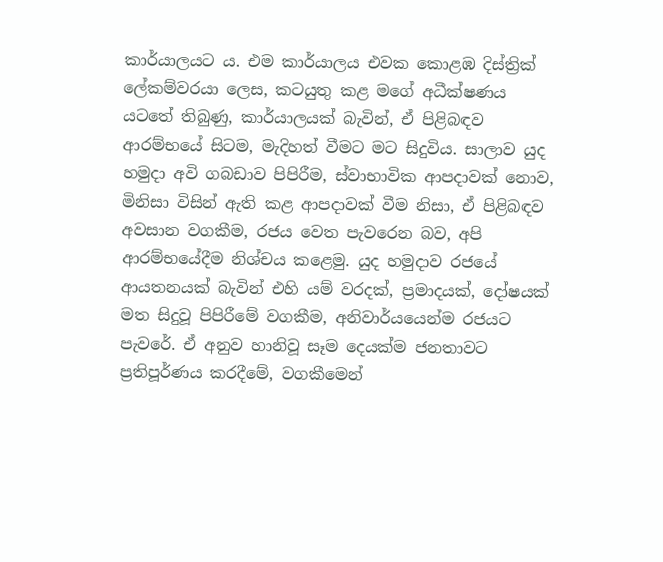කාර්යාලයට ය. එම කාර්යාලය එවක කොළඹ දිස්ත්‍රික් ලේකම්වරයා ලෙස, කටයුතු කළ මගේ අධීක්ෂණය යටතේ තිබුණු, කාර්යාලයක් බැවින්, ඒ පිළිබඳව ආරම්භයේ සිටම, මැදිහත් වීමට මට සිදුවිය. සාලාව යුද හමුදා අවි ගබඩාව පිපිරීම, ස්වාභාවික ආපදාවක් නොව, මිනිසා විසින් ඇති කළ ආපදාවක් වීම නිසා, ඒ පිළිබඳව අවසාන වගකීම, රජය වෙත පැවරෙන බව, අපි ආරම්භයේදීම නිශ්චය කළෙමු. යුද හමුදාව රජයේ ආයතනයක් බැවින් එහි යම් වරදක්, ප්‍රමාදයක්, දෝෂයක් මත සිදුවූ පිපිරීමේ වගකීම, අනිවාර්යයෙන්ම රජයට පැවරේ. ඒ අනුව හානිවූ සෑම දෙයක්ම ජනතාවට ප්‍රතිපූර්ණය කරදීමේ, වගකීමෙන්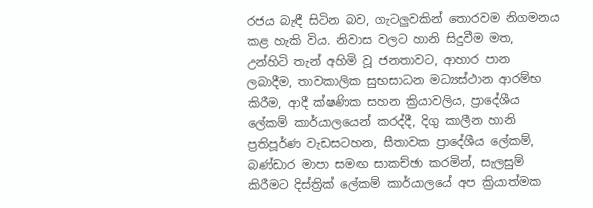රජය බැඳී සිටින බව, ගැටලුවකින් තොරවම නිගමනය කළ හැකි විය. නිවාස වලට හානි සිදුවීම මත, උන්හිටි තැන් අහිමි වූ ජනතාවට, ආහාර පාන ලබාදීම, තාවකාලික සුභසාධන මධ්‍යස්ථාන ආරම්භ කිරීම, ආදී ක්ෂණික සහන ක්‍රියාවලිය, ප්‍රාදේශීය ලේකම් කාර්යාලයෙන් කරද්දී, දිගු කාලීන හානි ප්‍රතිපූර්ණ වැඩසටහන, සීතාවක ප්‍රාදේශීය ලේකම්, බණ්ඩාර මාපා සමඟ සාකච්ඡා කරමින්, සැලසුම් කිරීමට දිස්ත්‍රික් ලේකම් කාර්යාලයේ අප ක්‍රියාත්මක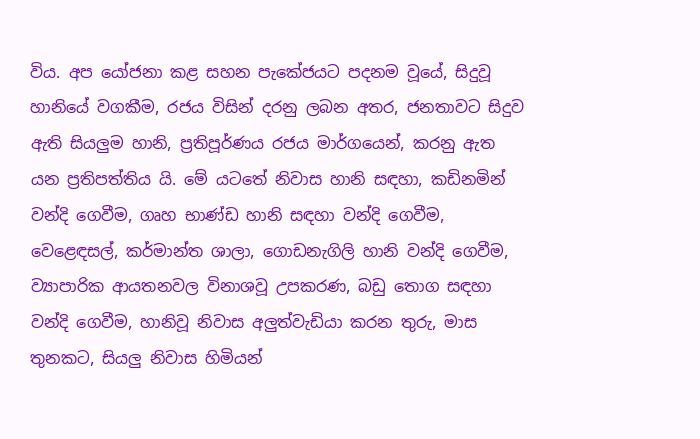විය. අප යෝජනා කළ සහන පැකේජයට පදනම වූයේ, සිදුවූ හානියේ වගකීම, රජය විසින් දරනු ලබන අතර, ජනතාවට සිදුව ඇති සියලුම හානි, ප්‍රතිපූර්ණය රජය මාර්ගයෙන්, කරනු ඇත යන ප්‍රතිපත්තිය යි. මේ යටතේ නිවාස හානි සඳහා, කඩිනමින් වන්දි ගෙවීම, ගෘහ භාණ්ඩ හානි සඳහා වන්දි ගෙවීම, වෙළෙඳසල්, කර්මාන්ත ශාලා, ගොඩනැගිලි හානි වන්දි ගෙවීම, ව්‍යාපාරික ආයතනවල විනාශවූ උපකරණ, බඩු තොග සඳහා වන්දි ගෙවීම, හානිවූ නිවාස අලුත්වැඩියා කරන තුරු, මාස තුනකට, සියලු නිවාස හිමියන්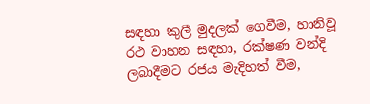සඳහා කුලී මුදලක් ගෙවීම, හානිවූ රථ වාහන සඳහා, රක්ෂණ වන්දි ලබාදීමට රජය මැදිහත් වීම,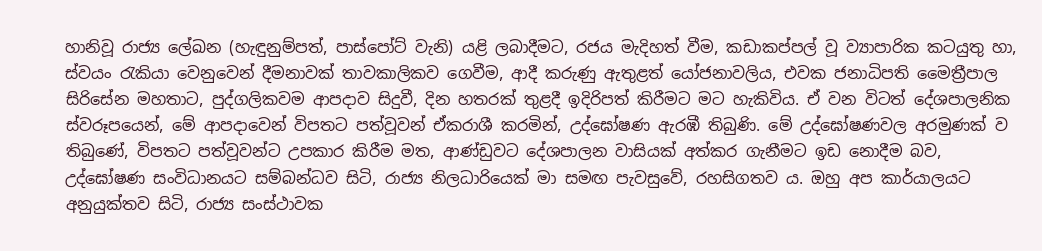හානිවූ රාජ්‍ය ලේඛන (හැඳුනුම්පත්, පාස්පෝට් වැනි) යළි ලබාදීමට, රජය මැදිහත් වීම, කඩාකප්පල් වූ ව්‍යාපාරික කටයුතු හා, ස්වයං රැකියා වෙනුවෙන් දීමනාවක් තාවකාලිකව ගෙවීම, ආදී කරුණු ඇතුළත් යෝජනාවලිය, එවක ජනාධිපති මෛත්‍රීපාල සිරිසේන මහතාට, පුද්ගලිකවම ආපදාව සිදුවී, දින හතරක් තුළදී ඉදිරිපත් කිරීමට මට හැකිවිය. ඒ වන විටත් දේශපාලනික ස්වරූපයෙන්, මේ ආපදාවෙන් විපතට පත්වූවන් ඒකරාශී කරමින්, උද්ඝෝෂණ ඇරඹී තිබුණි. මේ උද්ඝෝෂණවල අරමුණක් ව තිබුණේ, විපතට පත්වූවන්ට උපකාර කිරීම මත, ආණ්ඩුවට දේශපාලන වාසියක් අත්කර ගැනීමට ඉඩ නොදීම බව, උද්ඝෝෂණ සංවිධානයට සම්බන්ධව සිටි, රාජ්‍ය නිලධාරියෙක් මා සමඟ පැවසුවේ, රහසිගතව ය. ඔහු අප කාර්යාලයට අනුයුක්තව සිටි, රාජ්‍ය සංස්ථාවක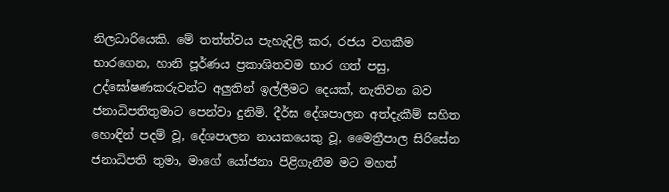නිලධාරියෙකි. මේ තත්ත්වය පැහැදිලි කර, රජය වගකීම භාරගෙන, හානි පූර්ණය ප්‍රකාශිතවම භාර ගත් පසු, උද්ඝෝෂණකරුවන්ට අලුතින් ඉල්ලීමට දෙයක්, නැතිවන බව ජනාධිපතිතුමාට පෙන්වා දුනිමි. දීර්ඝ දේශපාලන අත්දැකීම් සහිත හොඳින් පදම් වූ, දේශපාලන නායකයෙකු වූ, මෛත්‍රීපාල සිරිසේන ජනාධිපති තුමා, මාගේ යෝජනා පිළිගැනීම මට මහත්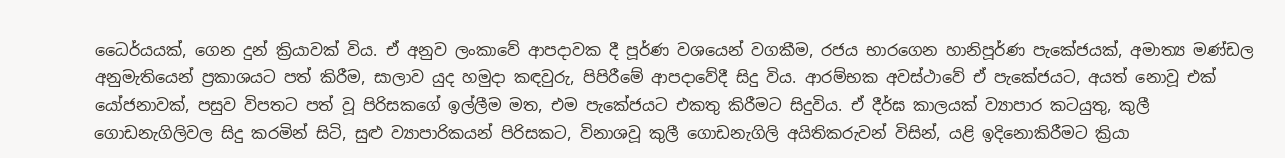ධෛර්යයක්, ගෙන දුන් ක්‍රියාවක් විය. ඒ අනුව ලංකාවේ ආපදාවක දී පූර්ණ වශයෙන් වගකීම, රජය භාරගෙන හානිපූර්ණ පැකේජයක්, අමාත්‍ය මණ්ඩල අනුමැතියෙන් ප්‍රකාශයට පත් කිරීම, සාලාව යුද හමුදා කඳවුරු, පිපිරීමේ ආපදාවේදී සිදු විය. ආරම්භක අවස්ථාවේ ඒ පැකේජයට, අයත් නොවූ එක් යෝජනාවක්, පසුව විපතට පත් වූ පිරිසකගේ ඉල්ලීම මත, එම පැකේජයට එකතු කිරීමට සිදුවිය. ඒ දීර්ඝ කාලයක් ව්‍යාපාර කටයුතු, කුලී ගොඩනැගිලිවල සිදු කරමින් සිටි, සුළු ව්‍යාපාරිකයන් පිරිසකට, විනාශවූ කුලී ගොඩනැගිලි අයිතිකරුවන් විසින්, යළි ඉදිනොකිරීමට ක්‍රියා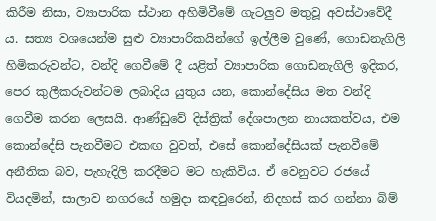කිරීම නිසා, ව්‍යාපාරික ස්ථාන අහිමිවීමේ ගැටලුව මතුවූ අවස්ථාවේදී ය. සත්‍ය වශයෙන්ම සුළු ව්‍යාපාරිකයින්ගේ ඉල්ලීම වුණේ, ගොඩනැගිලි හිමිකරුවන්ට, වන්දි ගෙවීමේ දී යළිත් ව්‍යාපාරික ගොඩනැගිලි ඉදිකර, පෙර කුලීකරුවන්ටම ලබාදිය යුතුය යන, කොන්දේසිය මත වන්දි ගෙවීම කරන ලෙසයි. ආණ්ඩුවේ දිස්ත්‍රික් දේශපාලන නායකත්වය, එම කොන්දේසි පැනවීමට එකඟ වුවත්, එසේ කොන්දේසියක් පැනවීමේ අනීතික බව, පැහැදිලි කරදීමට මට හැකිවිය. ඒ වෙනුවට රජයේ වියදමින්, සාලාව නගරයේ හමුදා කඳවුරෙන්, නිදහස් කර ගන්නා බිම්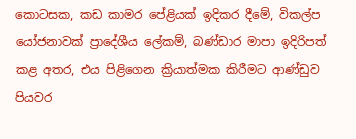කොටසක, කඩ කාමර පේළියක් ඉදිකර දීමේ, විකල්ප යෝජනාවක් ප්‍රාදේශීය ලේකම්, බණ්ඩාර මාපා ඉදිරිපත් කළ අතර, එය පිළිගෙන ක්‍රියාත්මක කිරීමට ආණ්ඩුව පියවර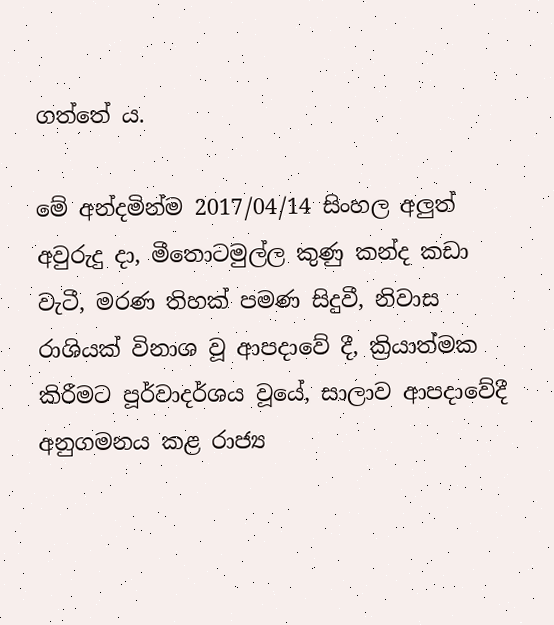ගත්තේ ය.

මේ අන්දමින්ම 2017/04/14 සිංහල අලුත් අවුරුදු දා, මීතොටමුල්ල කුණු කන්ද කඩා වැටී, මරණ තිහක් පමණ සිදුවී, නිවාස රාශියක් විනාශ වූ ආපදාවේ දී, ක්‍රියාත්මක කිරීමට පූර්වාදර්ශය වූයේ, සාලාව ආපදාවේදී අනුගමනය කළ රාජ්‍ය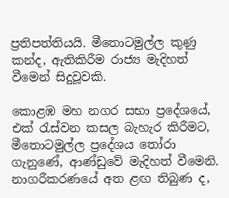ප්‍රතිපත්තියයි. මීතොටමුල්ල කුණු කන්ද, ඇතිකිරීම රාජ්‍ය මැදිහත් වීමෙන් සිදුවූවකි.

කොළඹ මහ නගර සභා ප්‍රදේශයේ, එක් රැස්වන කසල බැහැර කිරීමට, මීතොටමුල්ල ප්‍රදේශය තෝරා ගැනුණේ, ආණ්ඩුවේ මැදිහත් වීමෙනි. නාගරීකරණයේ අත ළඟ තිබුණ ද,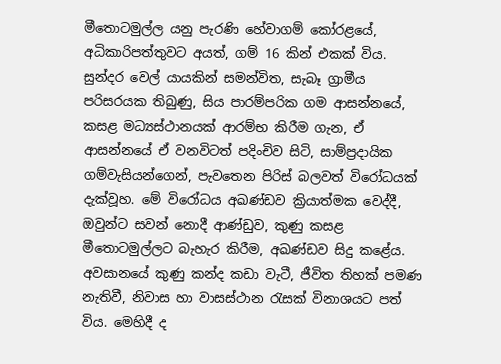මීතොටමුල්ල යනු පැරණි හේවාගම් කෝරළයේ, අධිකාරිපත්තුවට අයත්, ගම් 16 කින් එකක් විය. සුන්දර වෙල් යායකින් සමන්විත, සැබෑ ග්‍රාමීය පරිසරයක තිබුණු, සිය පාරම්පරික ගම ආසන්නයේ, කසළ මධ්‍යස්ථානයක් ආරම්භ කිරීම ගැන, ඒ ආසන්නයේ ඒ වනවිටත් පදිංචිව සිටි, සාම්ප්‍රදායික ගම්වැසියන්ගෙන්, පැවතෙන පිරිස් බලවත් විරෝධයක් දැක්වූහ. මේ විරෝධය අඛණ්ඩව ක්‍රියාත්මක වෙද්දී, ඔවුන්ට සවන් නොදී ආණ්ඩුව, කුණු කසළ මීතොටමුල්ලට බැහැර කිරීම, අඛණ්ඩව සිදු කළේය. අවසානයේ කුණු කන්ද කඩා වැටී, ජීවිත තිහක් පමණ නැතිවී, නිවාස හා වාසස්ථාන රැසක් විනාශයට පත් විය. මෙහිදී ද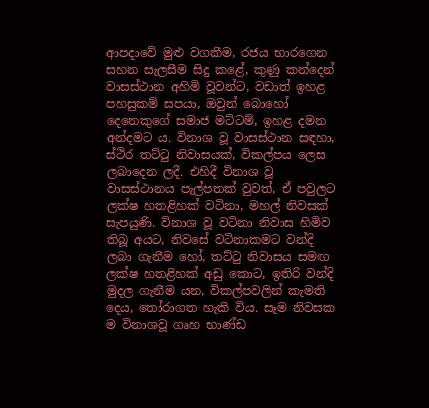ආපදාවේ මුළු වගකීම, රජය භාරගෙන සහන සැලසීම සිදු කළේ, කුණු කන්දෙන් වාසස්ථාන අහිමි වූවන්ට, වඩාත් ඉහළ පහසුකම් සපයා, ඔවුන් බොහෝ දෙනෙකුගේ සමාජ මට්ටම්, ඉහළ දමන අන්දමට ය. විනාශ වූ වාසස්ථාන සඳහා, ස්ථිර තට්ටු නිවාසයක්, විකල්පය ලෙස ලබාදෙන ලදී. එහිදී විනාශ වූ වාසස්ථානය පැල්පතක් වුවත්, ඒ පවුලට ලක්ෂ හතළිහක් වටිනා, මහල් නිවසක් සැපයුණි. විනාශ වූ වටිනා නිවාස හිමිව තිබූ අයට, නිවසේ වටිනාකමට වන්දි ලබා ගැනීම හෝ, තට්ටු නිවාසය සමඟ ලක්ෂ හතළිහක් අඩු කොට, ඉතිරි වන්දි මුදල ගැනීම යන, විකල්පවලින් කැමති දෙය, තෝරාගත හැකි විය. සෑම නිවසක ම විනාශවූ ගෘහ භාණ්ඩ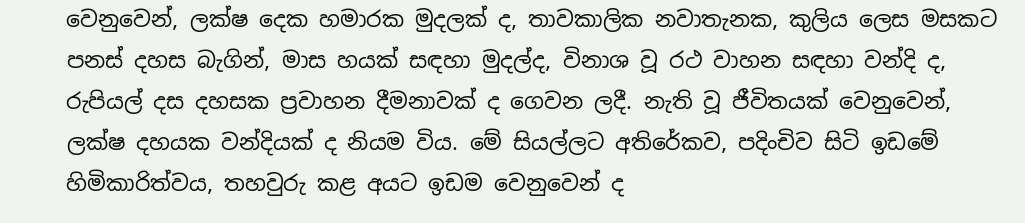වෙනුවෙන්, ලක්ෂ දෙක හමාරක මුදලක් ද, තාවකාලික නවාතැනක, කුලිය ලෙස මසකට පනස් දහස බැගින්, මාස හයක් සඳහා මුදල්ද, විනාශ වූ රථ වාහන සඳහා වන්දි ද, රුපියල් දස දහසක ප්‍රවාහන දීමනාවක් ද ගෙවන ලදී. නැති වූ ජීවිතයක් වෙනුවෙන්, ලක්ෂ දහයක වන්දියක් ද නියම විය. මේ සියල්ලට අතිරේකව, පදිංචිව සිටි ඉඩමේ හිමිකාරිත්වය, තහවුරු කළ අයට ඉඩම වෙනුවෙන් ද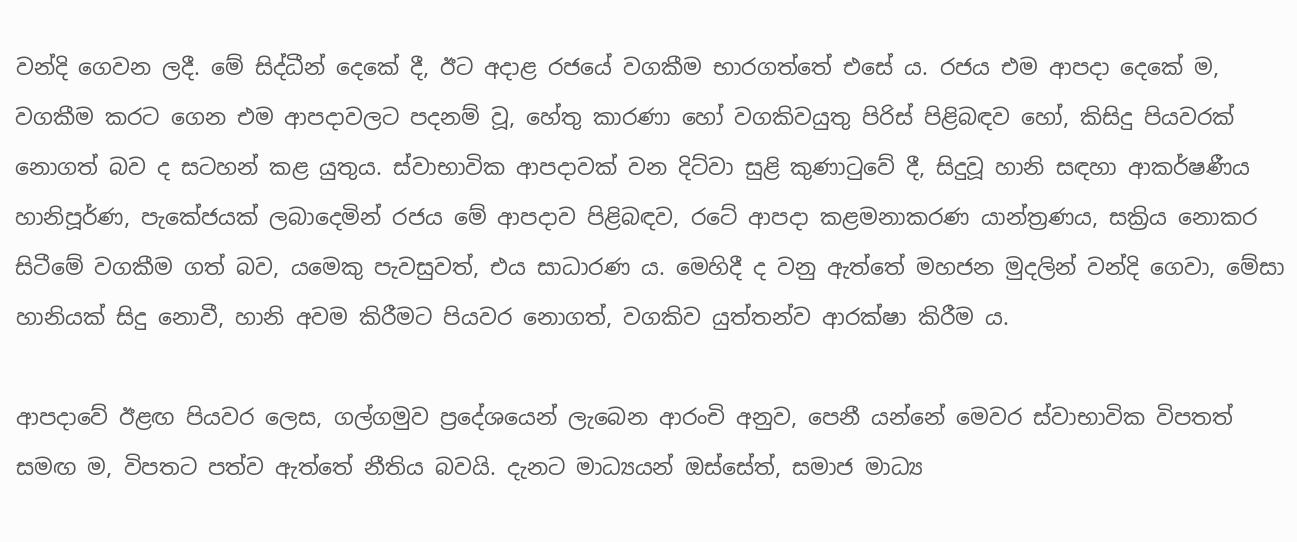වන්දි ගෙවන ලදී. මේ සිද්ධීන් දෙකේ දී, ඊට අදාළ රජයේ වගකීම භාරගත්තේ එසේ ය. රජය එම ආපදා දෙකේ ම, වගකීම කරට ගෙන එම ආපදාවලට පදනම් වූ, හේතු කාරණා හෝ වගකිවයුතු පිරිස් පිළිබඳව හෝ, කිසිදු පියවරක් නොගත් බව ද සටහන් කළ යුතුය. ස්වාභාවික ආපදාවක් වන දිට්වා සුළි කුණාටුවේ දී, සිදුවූ හානි සඳහා ආකර්ෂණීය හානිපූර්ණ, පැකේජයක් ලබාදෙමින් රජය මේ ආපදාව පිළිබඳව, රටේ ආපදා කළමනාකරණ යාන්ත්‍රණය, සක්‍රිය නොකර සිටීමේ වගකීම ගත් බව, යමෙකු පැවසුවත්, එය සාධාරණ ය. මෙහිදී ද වනු ඇත්තේ මහජන මුදලින් වන්දි ගෙවා, මේසා හානියක් සිදු නොවී, හානි අවම කිරීමට පියවර නොගත්, වගකිව යුත්තන්ව ආරක්ෂා කිරීම ය.

ආපදාවේ ඊළඟ පියවර ලෙස, ගල්ගමුව ප්‍රදේශයෙන් ලැබෙන ආරංචි අනුව, පෙනී යන්නේ මෙවර ස්වාභාවික විපතත් සමඟ ම, විපතට පත්ව ඇත්තේ නීතිය බවයි. දැනට මාධ්‍යයන් ඔස්සේත්, සමාජ මාධ්‍ය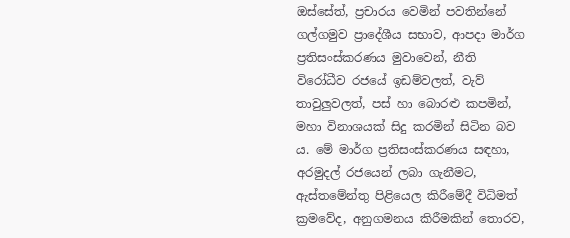ඔස්සේත්, ප්‍රචාරය වෙමින් පවතින්නේ ගල්ගමුව ප්‍රාදේශීය සභාව, ආපදා මාර්ග ප්‍රතිසංස්කරණය මුවාවෙන්, නීති විරෝධීව රජයේ ඉඩම්වලත්, වැව් තාවුලුවලත්, පස් හා බොරළු කපමින්, මහා විනාශයක් සිදු කරමින් සිටින බව ය. මේ මාර්ග ප්‍රතිසංස්කරණය සඳහා, අරමුදල් රජයෙන් ලබා ගැනීමට, ඇස්තමේන්තු පිළියෙල කිරීමේදී විධිමත් ක්‍රමවේද, අනුගමනය කිරීමකින් තොරව,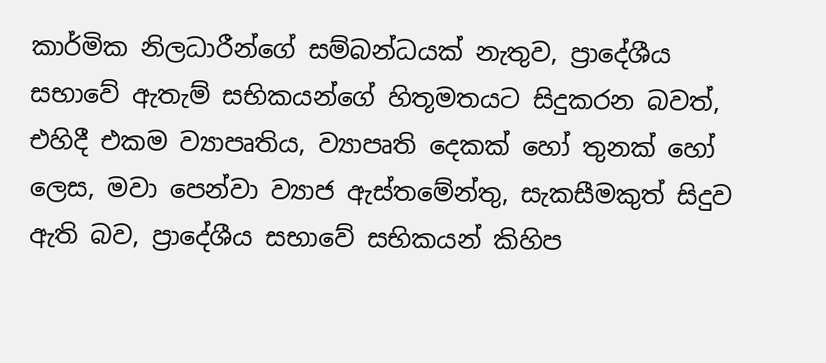කාර්මික නිලධාරීන්ගේ සම්බන්ධයක් නැතුව, ප්‍රාදේශීය සභාවේ ඇතැම් සභිකයන්ගේ හිතූමතයට සිදුකරන බවත්, එහිදී එකම ව්‍යාපෘතිය, ව්‍යාපෘති දෙකක් හෝ තුනක් හෝ ලෙස, මවා පෙන්වා ව්‍යාජ ඇස්තමේන්තු, සැකසීමකුත් සිදුව ඇති බව, ප්‍රාදේශීය සභාවේ සභිකයන් කිහිප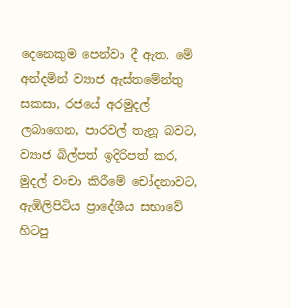දෙනෙකුම පෙන්වා දී ඇත. මේ අන්දමින් ව්‍යාජ ඇස්තමේන්තු සකසා, රජයේ අරමුදල් ලබාගෙන, පාරවල් තැනූ බවට, ව්‍යාජ බිල්පත් ඉදිරිපත් කර, මුදල් වංචා කිරීමේ චෝදනාවට, ඇඹිලිපිටිය ප්‍රාදේශීය සභාවේ හිටපු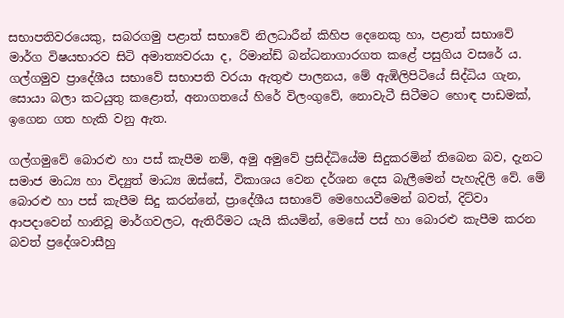සභාපතිවරයෙකු, සබරගමු පළාත් සභාවේ නිලධාරීන් කිහිප දෙනෙකු හා, පළාත් සභාවේ මාර්ග විෂයභාරව සිටි අමාත්‍යවරයා ද, රිමාන්ඩ් බන්ධනාගාරගත කළේ පසුගිය වසරේ ය. ගල්ගමුව ප්‍රාදේශීය සභාවේ සභාපති වරයා ඇතුළු පාලනය, මේ ඇඹිලිපිටියේ සිද්ධිය ගැන, සොයා බලා කටයුතු කළොත්, අනාගතයේ හිරේ විලංගුවේ, නොවැටී සිටීමට හොඳ පාඩමක්, ඉගෙන ගත හැකි වනු ඇත.

ගල්ගමුවේ බොරළු හා පස් කැපීම නම්, අමු අමුවේ ප්‍රසිද්ධියේම සිදුකරමින් තිබෙන බව, දැනට සමාජ මාධ්‍ය හා විද්‍යුත් මාධ්‍ය ඔස්සේ, විකාශය වෙන දර්ශන දෙස බැලීමෙන් පැහැදිලි වේ. මේ බොරළු හා පස් කැපීම සිදු කරන්නේ, ප්‍රාදේශීය සභාවේ මෙහෙයවීමෙන් බවත්, දිට්වා ආපදාවෙන් හානිවූ මාර්ගවලට, ඇතිරීමට යැයි කියමින්, මෙසේ පස් හා බොරළු කැපීම කරන බවත් ප්‍රදේශවාසීහු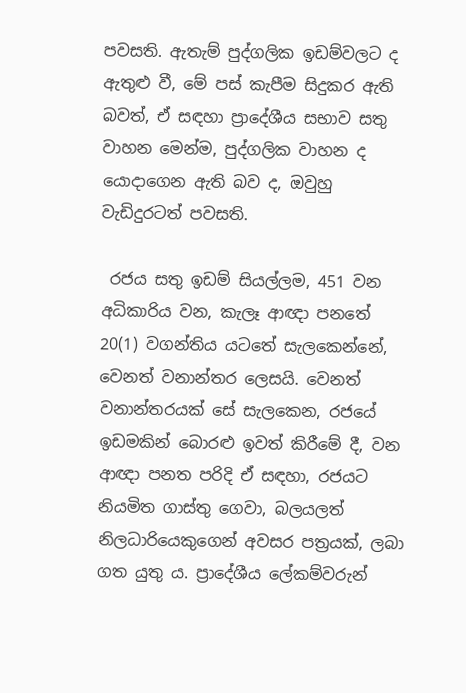පවසති. ඇතැම් පුද්ගලික ඉඩම්වලට ද ඇතුළු වී, මේ පස් කැපීම සිදුකර ඇති බවත්, ඒ සඳහා ප්‍රාදේශීය සභාව සතු වාහන මෙන්ම, පුද්ගලික වාහන ද යොදාගෙන ඇති බව ද, ඔවුහු වැඩිදුරටත් පවසති.

 රජය සතු ඉඩම් සියල්ලම, 451 වන අධිකාරිය වන, කැලෑ ආඥා පනතේ 20(1) වගන්තිය යටතේ සැලකෙන්නේ, වෙනත් වනාන්තර ලෙසයි. වෙනත් වනාන්තරයක් සේ සැලකෙන, රජයේ ඉඩමකින් බොරළු ඉවත් කිරීමේ දී, වන ආඥා පනත පරිදි ඒ සඳහා, රජයට නියමිත ගාස්තු ගෙවා, බලයලත් නිලධාරියෙකුගෙන් අවසර පත්‍රයක්, ලබා ගත යුතු ය. ප්‍රාදේශීය ලේකම්වරුන්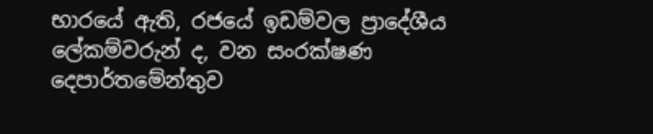භාරයේ ඇති, රජයේ ඉඩම්වල ප්‍රාදේශීය ලේකම්වරුන් ද, වන සංරක්ෂණ දෙපාර්තමේන්තුව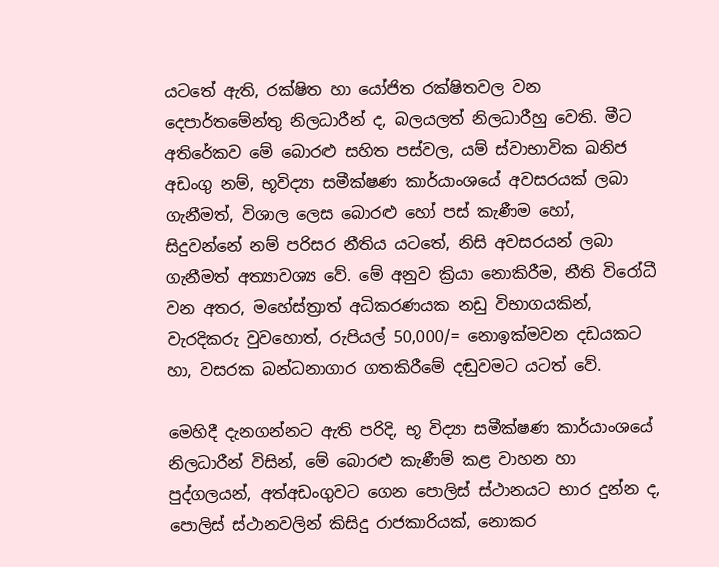යටතේ ඇති, රක්ෂිත හා යෝජිත රක්ෂිතවල වන දෙපාර්තමේන්තු නිලධාරීන් ද, බලයලත් නිලධාරීහු වෙති. මීට අතිරේකව මේ බොරළු සහිත පස්වල, යම් ස්වාභාවික ඛනිජ අඩංගු නම්, භූවිද්‍යා සමීක්ෂණ කාර්යාංශයේ අවසරයක් ලබා ගැනීමත්, විශාල ලෙස බොරළු හෝ පස් කැණීම හෝ, සිදුවන්නේ නම් පරිසර නීතිය යටතේ, නිසි අවසරයන් ලබා ගැනීමත් අත්‍යාවශ්‍ය වේ. මේ අනුව ක්‍රියා නොකිරීම, නීති විරෝධී වන අතර, මහේස්ත්‍රාත් අධිකරණයක නඩු විභාගයකින්, වැරදිකරු වුවහොත්, රුපියල් 50,000/= නොඉක්මවන දඩයකට හා, වසරක බන්ධනාගාර ගතකිරීමේ දඬුවමට යටත් වේ.

මෙහිදී දැනගන්නට ඇති පරිදි, භූ විද්‍යා සමීක්ෂණ කාර්යාංශයේ නිලධාරීන් විසින්, මේ බොරළු කැණීම් කළ වාහන හා පුද්ගලයන්, අත්අඩංගුවට ගෙන පොලිස් ස්ථානයට භාර දුන්න ද, පොලිස් ස්ථානවලින් කිසිදු රාජකාරියක්, නොකර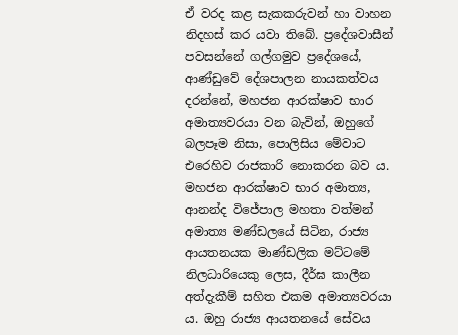ඒ වරද කළ සැකකරුවන් හා වාහන නිදහස් කර යවා තිබේ. ප්‍රදේශවාසීන් පවසන්නේ ගල්ගමුව ප්‍රදේශයේ, ආණ්ඩුවේ දේශපාලන නායකත්වය දරන්නේ, මහජන ආරක්ෂාව භාර අමාත්‍යවරයා වන බැවින්, ඔහුගේ බලපෑම නිසා, පොලිසිය මේවාට එරෙහිව රාජකාරි නොකරන බව ය. මහජන ආරක්ෂාව භාර අමාත්‍ය, ආනන්ද විජේපාල මහතා වත්මන් අමාත්‍ය මණ්ඩලයේ සිටින, රාජ්‍ය ආයතනයක මාණ්ඩලික මට්ටමේ නිලධාරියෙකු ලෙස, දීර්ඝ කාලීන අත්දැකීම් සහිත එකම අමාත්‍යවරයා ය. ඔහු රාජ්‍ය ආයතනයේ සේවය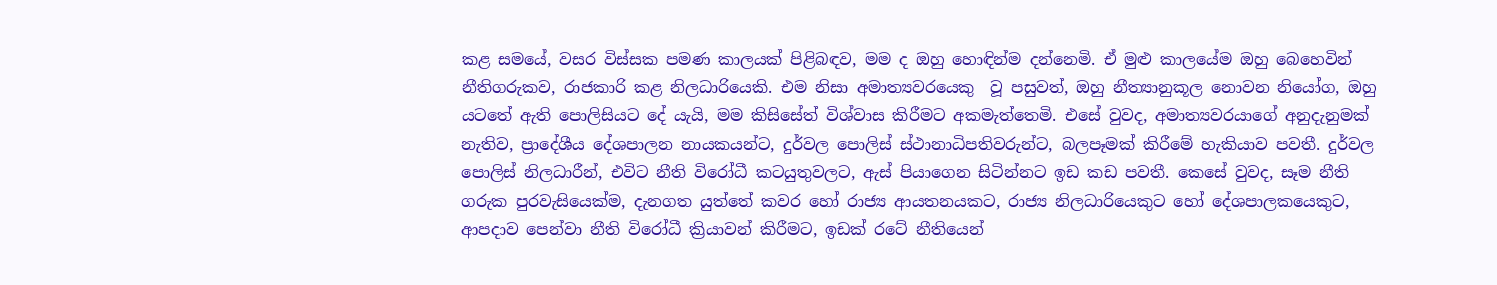කළ සමයේ, වසර විස්සක පමණ කාලයක් පිළිබඳව, මම ද ඔහු හොඳින්ම දන්නෙමි. ඒ මුළු කාලයේම ඔහු බෙහෙවින් නීතිගරුකව, රාජකාරි කළ නිලධාරියෙකි. එම නිසා අමාත්‍යවරයෙකු  වූ පසුවත්, ඔහු නීත්‍යානුකූල නොවන නියෝග, ඔහු යටතේ ඇති පොලිසියට දේ යැයි, මම කිසිසේත් විශ්වාස කිරීමට අකමැත්තෙමි. එසේ වුවද, අමාත්‍යවරයාගේ අනුදැනුමක් නැතිව, ප්‍රාදේශීය දේශපාලන නායකයන්ට, දුර්වල පොලිස් ස්ථානාධිපතිවරුන්ට, බලපෑමක් කිරීමේ හැකියාව පවතී. දුර්වල පොලිස් නිලධාරීන්, එවිට නීති විරෝධී කටයුතුවලට, ඇස් පියාගෙන සිටින්නට ඉඩ කඩ පවතී. කෙසේ වුවද, සෑම නීති ගරුක පුරවැසියෙක්ම, දැනගත යුත්තේ කවර හෝ රාජ්‍ය ආයතනයකට, රාජ්‍ය නිලධාරියෙකුට හෝ දේශපාලකයෙකුට, ආපදාව පෙන්වා නීති විරෝධී ක්‍රියාවන් කිරීමට, ඉඩක් රටේ නීතියෙන්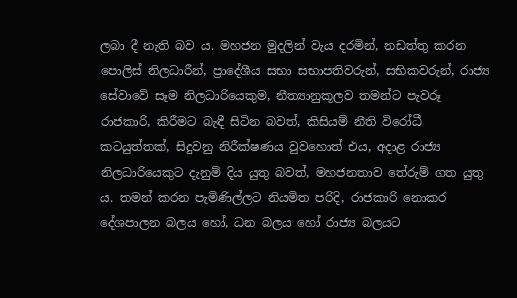ලබා දී නැති බව ය. මහජන මුදලින් වැය දරමින්, නඩත්තු කරන පොලිස් නිලධාරීන්, ප්‍රාදේශීය සභා සභාපතිවරුන්, සභිකවරුන්, රාජ්‍ය සේවාවේ සෑම නිලධාරියෙකුම, නීත්‍යානුකූලව තමන්ට පැවරූ රාජකාරි, කිරීමට බැඳී සිටින බවත්, කිසියම් නීති විරෝධී කටයුත්තක්, සිදුවනු නිරීක්ෂණය වුවහොත් එය, අදාළ රාජ්‍ය නිලධාරියෙකුට දැනුම් දිය යුතු බවත්, මහජනතාව තේරුම් ගත යුතු ය. තමන් කරන පැමිණිල්ලට නියමිත පරිදි, රාජකාරි නොකර දේශපාලන බලය හෝ, ධන බලය හෝ රාජ්‍ය බලයට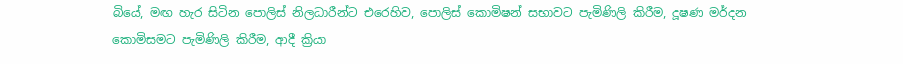බියේ, මඟ හැර සිටින පොලිස් නිලධාරීන්ට එරෙහිව, පොලිස් කොමිෂන් සභාවට පැමිණිලි කිරීම, දූෂණ මර්දන කොමිසමට පැමිණිලි කිරීම, ආදී ක්‍රියා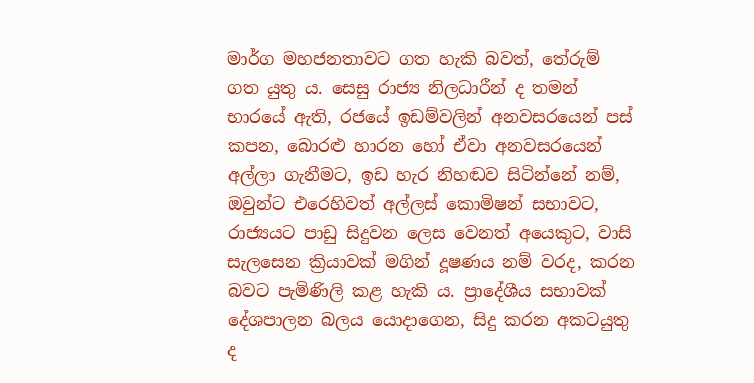මාර්ග මහජනතාවට ගත හැකි බවත්, තේරුම් ගත යුතු ය. සෙසු රාජ්‍ය නිලධාරීන් ද තමන් භාරයේ ඇති, රජයේ ඉඩම්වලින් අනවසරයෙන් පස් කපන, බොරළු හාරන හෝ ඒවා අනවසරයෙන් අල්ලා ගැනීමට, ඉඩ හැර නිහඬව සිටින්නේ නම්, ඔවුන්ට එරෙහිවත් අල්ලස් කොමිෂන් සභාවට, රාජ්‍යයට පාඩු සිදුවන ලෙස වෙනත් අයෙකුට, වාසි සැලසෙන ක්‍රියාවක් මගින් දූෂණය නම් වරද, කරන බවට පැමිණිලි කළ හැකි ය. ප්‍රාදේශීය සභාවක් දේශපාලන බලය යොදාගෙන, සිදු කරන අකටයුතු ද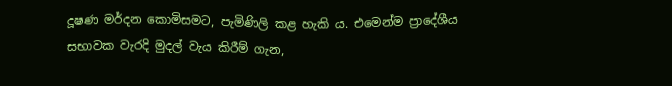දූෂණ මර්දන කොමිසමට, පැමිණිලි කළ හැකි ය. එමෙන්ම ප්‍රාදේශීය සභාවක වැරදි මුදල් වැය කිරීම් ගැන,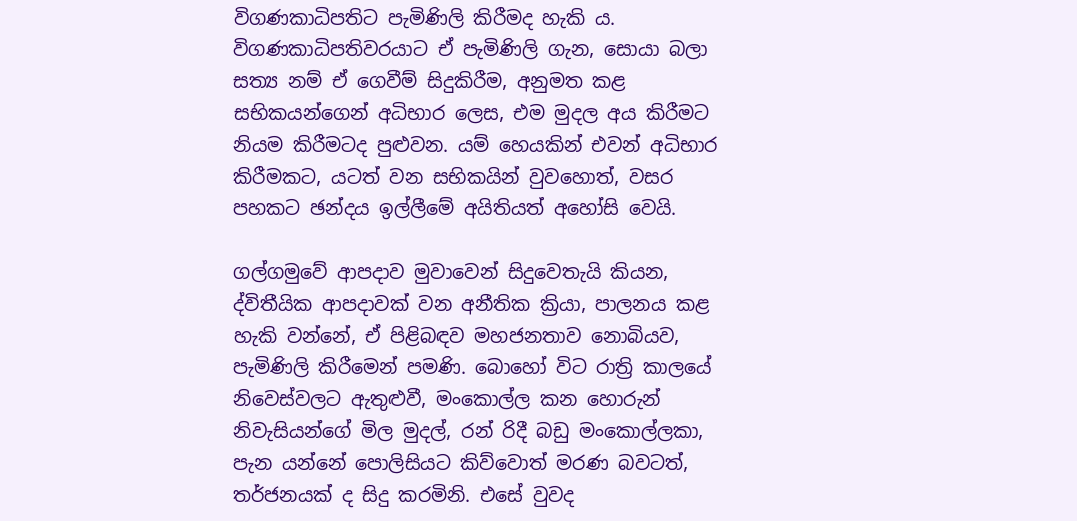විගණකාධිපතිට පැමිණිලි කිරීමද හැකි ය. විගණකාධිපතිවරයාට ඒ පැමිණිලි ගැන, සොයා බලා සත්‍ය නම් ඒ ගෙවීම් සිදුකිරීම, අනුමත කළ සභිකයන්ගෙන් අධිභාර ලෙස, එම මුදල අය කිරීමට නියම කිරීමටද පුළුවන. යම් හෙයකින් එවන් අධිභාර කිරීමකට, යටත් වන සභිකයින් වුවහොත්, වසර පහකට ඡන්දය ඉල්ලීමේ අයිතියත් අහෝසි වෙයි.

ගල්ගමුවේ ආපදාව මුවාවෙන් සිදුවෙතැයි කියන, ද්විතීයික ආපදාවක් වන අනීතික ක්‍රියා, පාලනය කළ හැකි වන්නේ, ඒ පිළිබඳව මහජනතාව නොබියව, පැමිණිලි කිරීමෙන් පමණි. බොහෝ විට රාත්‍රි කාලයේ නිවෙස්වලට ඇතුළුවී, මංකොල්ල කන හොරුන් නිවැසියන්ගේ මිල මුදල්, රන් රිදී බඩු මංකොල්ලකා, පැන යන්නේ පොලිසියට කිව්වොත් මරණ බවටත්, තර්ජනයක් ද සිදු කරමිනි. එසේ වුවද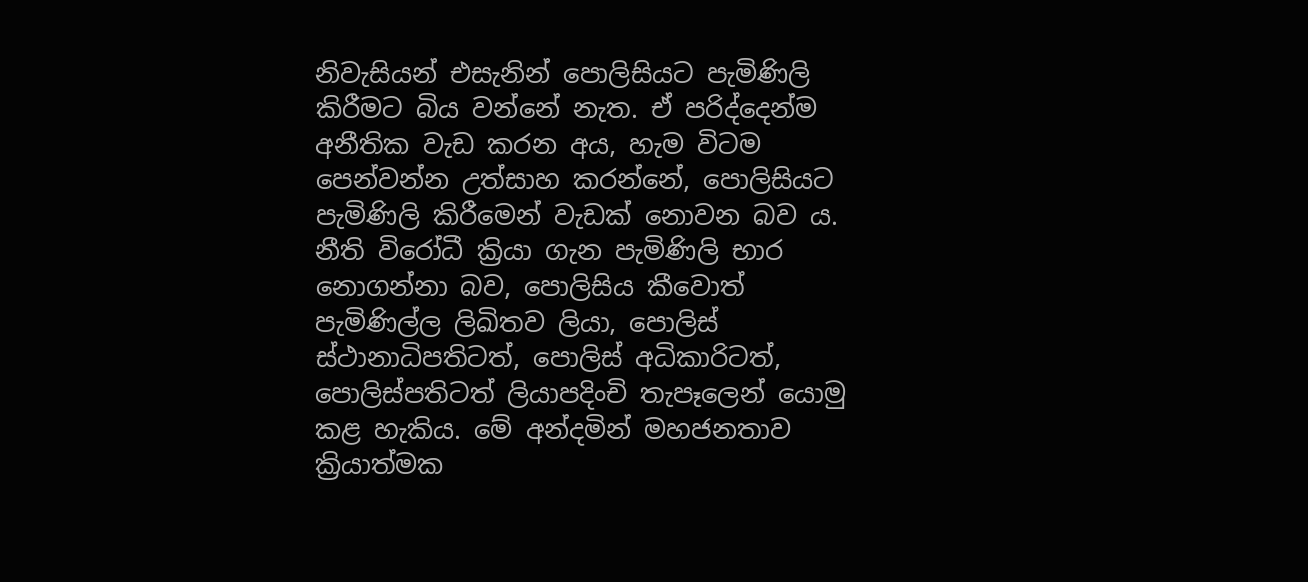නිවැසියන් එසැනින් පොලිසියට පැමිණිලි කිරීමට බිය වන්නේ නැත. ඒ පරිද්දෙන්ම අනීතික වැඩ කරන අය, හැම විටම පෙන්වන්න උත්සාහ කරන්නේ, පොලිසියට පැමිණිලි කිරීමෙන් වැඩක් නොවන බව ය. නීති විරෝධී ක්‍රියා ගැන පැමිණිලි භාර නොගන්නා බව, පොලිසිය කීවොත් පැමිණිල්ල ලිඛිතව ලියා, පොලිස් ස්ථානාධිපතිටත්, පොලිස් අධිකාරිටත්, පොලිස්පතිටත් ලියාපදිංචි තැපෑලෙන් යොමු කළ හැකිය. මේ අන්දමින් මහජනතාව ක්‍රියාත්මක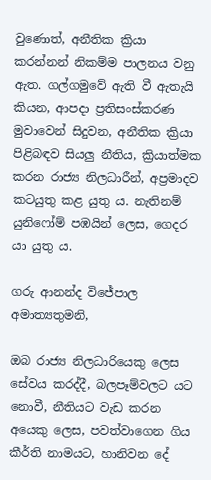වුණොත්, අනීතික ක්‍රියා කරන්නන් නිකම්ම පාලනය වනු ඇත. ගල්ගමුවේ ඇති වී ඇතැයි කියන, ආපදා ප්‍රතිසංස්කරණ මුවාවෙන් සිදුවන, අනීතික ක්‍රියා පිළිබඳව සියලු නීතිය, ක්‍රියාත්මක කරන රාජ්‍ය නිලධාරීන්, අප්‍රමාදව කටයුතු කළ යුතු ය. නැතිනම් යුනිෆෝම් පඹයින් ලෙස, ගෙදර යා යුතු ය.

ගරු ආනන්ද විජේපාල අමාත්‍යතුමනි,

ඔබ රාජ්‍ය නිලධාරියෙකු ලෙස සේවය කරද්දී, බලපෑම්වලට යට නොවී, නීතියට වැඩ කරන අයෙකු ලෙස, පවත්වාගෙන ගිය කීර්ති නාමයට, හානිවන දේ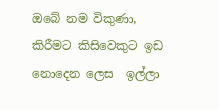ඔබේ නම විකුණා, කිරීමට කිසිවෙකුට ඉඩ නොදෙන ලෙස  ඉල්ලා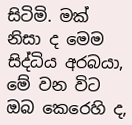සිටිමි. මක් නිසා ද මෙම සිද්ධිය අරබයා, මේ වන විට ඔබ කෙරෙහි ද,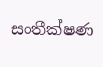සංතීක්ෂණ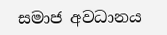සමාජ අවධානය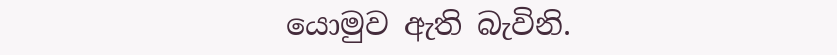යොමුව ඇති බැවිනි.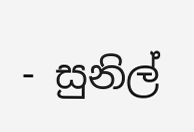- සුනිල්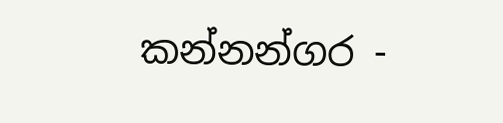කන්නන්ගර -